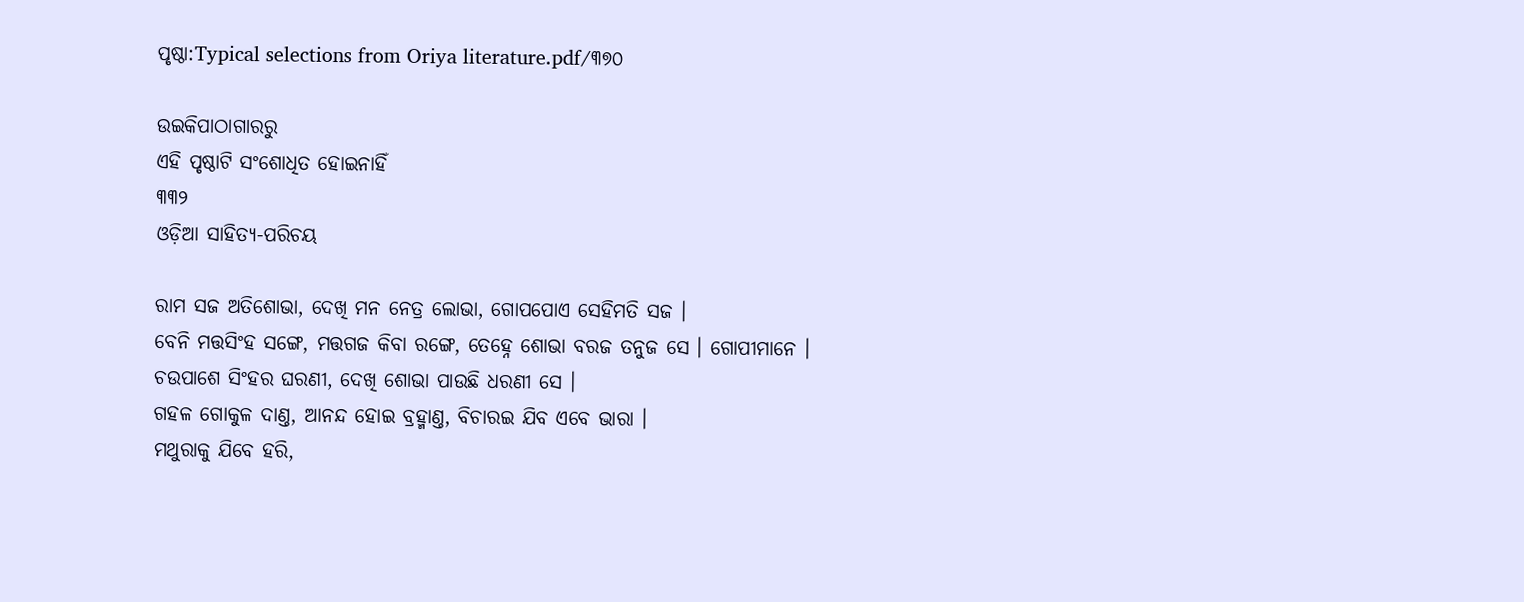ପୃଷ୍ଠା:Typical selections from Oriya literature.pdf/୩୭୦

ଉଇକିପାଠାଗାର‌ରୁ
ଏହି ପୃଷ୍ଠାଟି ସଂଶୋଧିତ ହୋଇନାହିଁ
୩୩୨
ଓଡ଼ିଆ ସାହିତ୍ୟ-ପରିଚୟ

ରାମ ସଜ ଅତିଶୋଭା, ଦେଖି ମନ ନେତ୍ର ଲୋଭା, ଗୋପ‌ପୋଏ ସେହିମତି ସଜ ।
ବେନି ମତ୍ତସିଂହ ସଙ୍ଗେ, ମତ୍ତଗଜ କିବା ରଙ୍ଗେ, ତେହ୍ନେ ଶୋଭା ବରଜ ତନୁଜ ସେ । ଗୋପୀମାନେ ।
ଚଉପାଶେ ସିଂହର ଘରଣୀ, ଦେଖି ଶୋଭା ପାଉଛି ଧରଣୀ ସେ ।
ଗ‌ହଳ ଗୋକୁଳ ଦାଣ୍ତ, ଆନନ୍ଦ ହୋଇ ବ୍ରହ୍ମାଣ୍ତ, ବିଚାରଇ ଯିବ ଏବେ ଭାରା ।
ମଥୁରାକୁ ଯିବେ ହରି,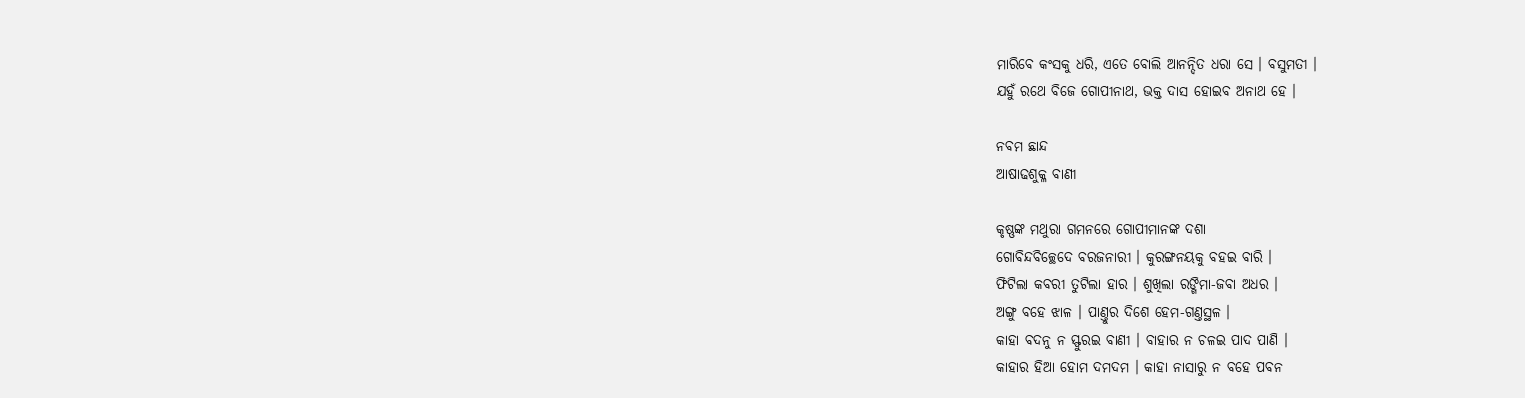ମାରିବେ କଂସକୁ ଧରି, ଏତେ ବୋଲି ଆନନ୍ଦିତ ଧରା ସେ । ବସୁମତୀ ।
ଯ‌ହୁଁ ରଥେ ବିଜେ ଗୋପୀନାଥ, ଭକ୍ତ ଦାସ ହୋଇବ ଅନାଥ ହେ ।

ନବମ ଛାନ୍ଦ
ଆଷାଢଶୁକ୍ଳ ବାଣୀ

କୃଷ୍ଣଙ୍କ ମଥୁରା ଗମନରେ ଗୋପୀମାନଙ୍କ ଦଶା
ଗୋବିନ୍ଦବିଚ୍ଛେଦେ ବରଜନାରୀ । କୁରଙ୍ଗନୟକୁ ବହଇ ବାରି ।
ଫିଟିଲା କବରୀ ତୁଟିଲା ହାର । ଶୁଖିଲା ରଙ୍ଗିମା-ଜବା ଅଧର ।
ଅଙ୍ଗୁ ବ‌ହେ ଝାଳ । ପାଣ୍ତୁର ଦିଶେ ହେମ-ଗଣ୍ତସ୍ଥଳ ।
କାହା ବଦନୁ ନ ସ୍ଫୁରଇ ବାଣୀ । ବାହାର ନ ଚଳଇ ପାଦ ପାଣି ।
କାହାର ହିଆ ହୋମ ଦମଦମ । କାହା ନାସାରୁ ନ ବ‌ହେ ପବ‌ନ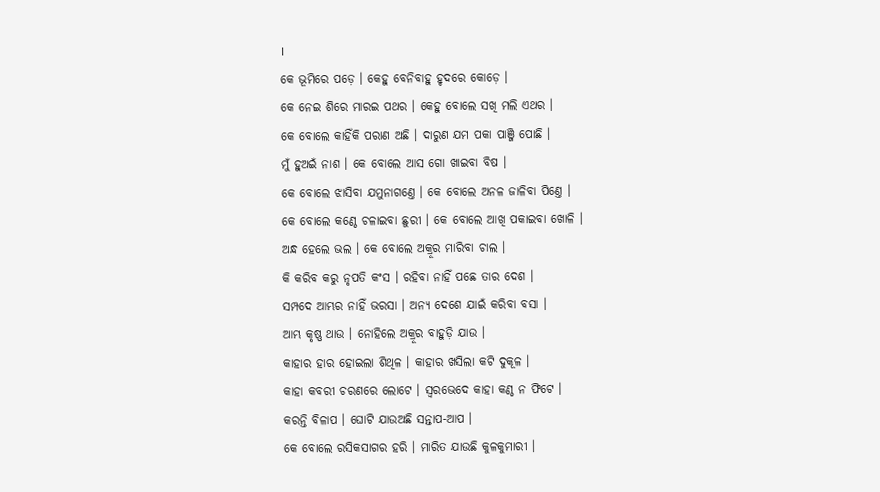।
କେ ଭୂମିରେ ପଡ଼େ । କେହୁ ବେନିବାହୁ ହୃଦରେ କୋଡ଼େ ।
କେ ନେଇ ଶିରେ ମାରଇ ପଥର । କେହୁ ବୋଲେ ସଖି ମଲି ଏଥର ।
କେ ବୋଲେ କାହିଁକି ପରାଣ ଅଛି । ଦାରୁଣ ଯମ ପକା ପାଞ୍ଜି ପୋଛି ।
ମୁଁ ହୁଅଇଁ ନାଶ । କେ ବୋଲେ ଆସ ଗୋ ଖାଇବା ବିଷ ।
କେ ବୋଲେ ଝାସିବା ଯମୁନାଗଣ୍ତେ । କେ ବୋଲେ ଅନଳ ଜାଳିବା ପିଣ୍ତେ ।
କେ ବୋଲେ କଣ୍ଠେ ଚଳାଇବା ଛୁରୀ । କେ ବୋଲେ ଆଖି ପକାଇବା ଖୋଳି ।
ଅନ୍ଧ ହେଲେ ଭଲ । କେ ବୋଲେ ଅକ୍ରୂର ମାରିବା ଚାଲ ।
କି କରିବ କରୁ ନୃପତି କଂସ । ରହିବା ନାହିଁ ପଛେ ତାର ଦେଶ ।
ସମ୍ପଦେ ଆମ୍ଭର ନାହିଁ ଭରସା । ଅନ୍ୟ ଦେଶେ ଯାଇଁ କରିବା ବସା ।
ଆମ୍ଭ କୃଷ୍ଣ ଥାଉ । ନୋହିଲେ ଅକ୍ରୂର ବାହୁଡ଼ି ଯାଉ ।
କାହାର ହାର ହୋଇଲା ଶିଥିଳ । କାହାର ଖସିଲା କଟି ଦୁକୂଳ ।
କାହା କବ‌ରୀ ଚରଣରେ ଲୋଟେ । ସ୍ୱରଭେଦେ କାହା କଣ୍ଠ ନ ଫିଟେ ।
କରନ୍ତି ବିଳାପ । ଘୋଟି ଯାଉଅଛି ସନ୍ତାପ-ଆପ ।
କେ ବୋଲେ ରସିକସାଗର ହରି । ମାରିତ ଯାଉଛି କୁଳକୁମାରୀ ।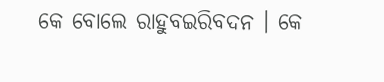କେ ବୋଲେ ରାହୁବଇରିବଦନ । କେ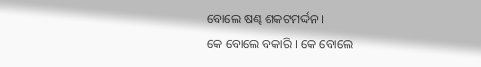ବୋଲେ ଷଣ୍ଢ ଶକଟମର୍ଦ୍ଦନ ।
କେ ବୋଲେ ବକାରି । କେ ବୋଲେ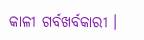କାଳୀ ଗର୍ବଖର୍ବକାରୀ ।